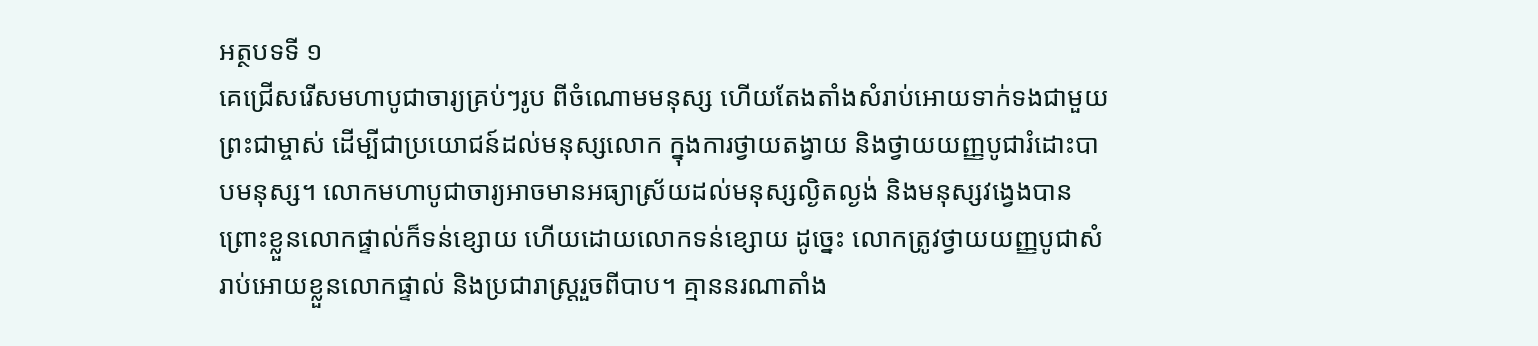អត្ថបទទី ១
គេជ្រើសរើសមហាបូជាចារ្យគ្រប់ៗរូប ពីចំណោមមនុស្ស ហើយតែងតាំងសំរាប់អោយទាក់ទងជាមួយព្រះជាម្ចាស់ ដើម្បីជាប្រយោជន៍ដល់មនុស្សលោក ក្នុងការថ្វាយតង្វាយ និងថ្វាយយញ្ញបូជារំដោះបាបមនុស្ស។ លោកមហាបូជាចារ្យអាចមានអធ្យាស្រ័យដល់មនុស្សល្ងិតល្ងង់ និងមនុស្សវង្វេងបាន ព្រោះខ្លួនលោកផ្ទាល់ក៏ទន់ខ្សោយ ហើយដោយលោកទន់ខ្សោយ ដូច្នេះ លោកត្រូវថ្វាយយញ្ញបូជាសំរាប់អោយខ្លួនលោកផ្ទាល់ និងប្រជារាស្ត្ររួចពីបាប។ គ្មាននរណាតាំង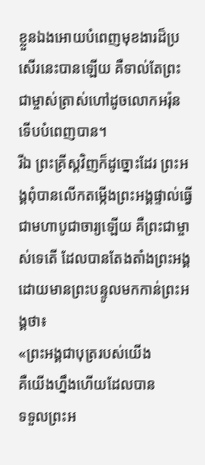ខ្លួនឯងអោយបំពេញមុខងារដ៏ប្រសើរនេះបានឡើយ គឺទាល់តែព្រះជាម្ចាស់ត្រាស់ហៅដូចលោកអរ៉ុន ទើបបំពេញបាន។
រីឯ ព្រះគ្រីស្ដវិញក៏ដូច្នោះដែរ ព្រះអង្គពុំបានលើកតម្កើងព្រះអង្គផ្ទាល់ធ្វើជាមហាបូជាចារ្យឡើយ គឺព្រះជាម្ចាស់ទេតើ ដែលបានតែងតាំងព្រះអង្គ ដោយមានព្រះបន្ទូលមកកាន់ព្រះអង្គថា៖
«ព្រះអង្គជាបុត្ររបស់យើង
គឺយើងហ្នឹងហើយដែលបាន
ទទួលព្រះអ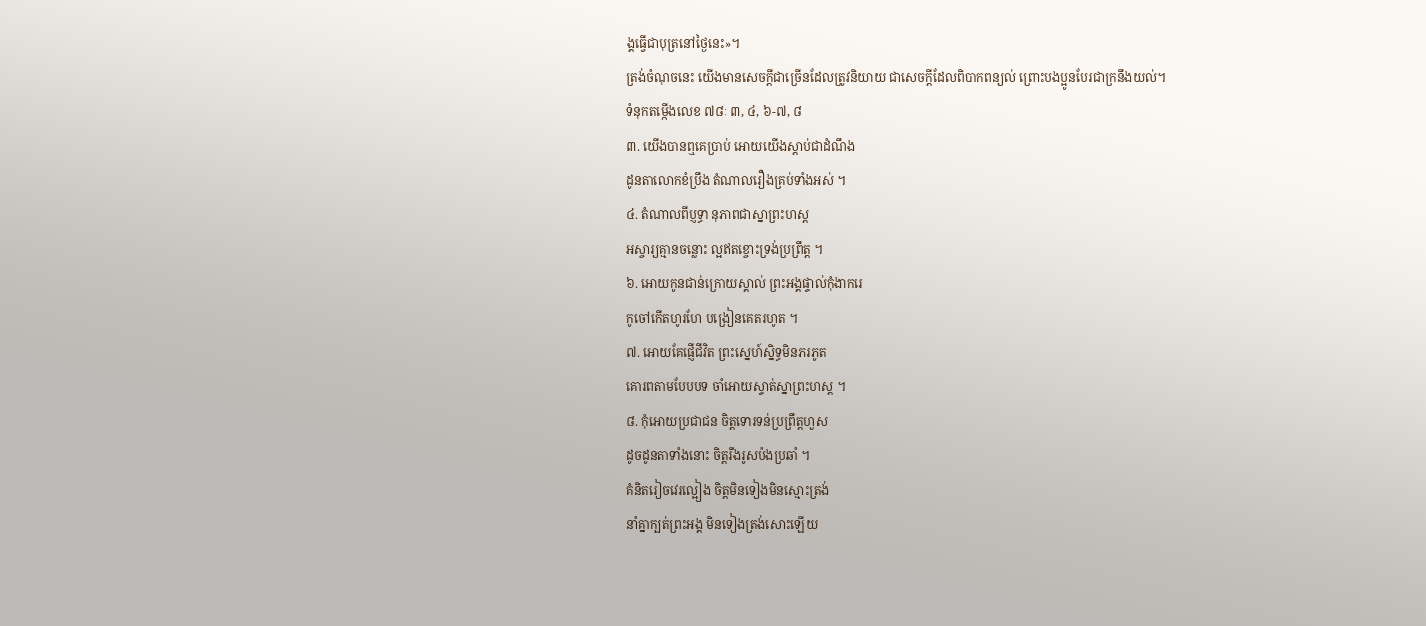ង្គធ្វើជាបុត្រនៅថ្ងៃនេះ»។
ត្រង់ចំណុចនេះ យើងមានសេចក្ដីជាច្រើនដែលត្រូវនិយាយ ជាសេចក្ដីដែលពិបាកពន្យល់ ព្រោះបងប្អូនបែរជាក្រនឹងយល់។
ទំនុកតម្កើងលេខ ៧៨ៈ ៣, ៤, ៦-៧, ៨
៣. យើងបានឮគេប្រាប់ អោយយើងស្តាប់ជាដំណឹង
ដូនតាលោកខំប្រឹង តំណាលរឿងគ្រប់ទាំងអស់ ។
៤. តំណាលពីប្ញទ្ធា នុភាពជាស្នាព្រះហស្ត
អស្ចារ្យគ្មានចន្លោះ ល្អឥតខ្ចោះទ្រង់ប្រព្រឹត្ត ។
៦. អោយកូនជាន់ក្រោយស្គាល់ ព្រះអង្គផ្ទាល់កុំងាករេ
កូចៅកើតហូរហែ បង្រៀនគេតរហូត ។
៧. អោយគែផ្ញើជីវិត ព្រះស្នេហ៍ស្និទ្ធមិនភរភូត
គោរពតាមបែបបទ ចាំអោយស្ទាត់ស្នាព្រះហស្ត ។
៨. កុំអោយប្រជាជន ចិត្តទោរទន់ប្រព្រឹត្តហួស
ដូចដូនតាទាំងនោះ ចិត្តរឹងរូសប៉ងប្រឆាំ ។
គំនិតរៀចវេរល្អៀង ចិត្តមិនទៀងមិនស្មោះត្រង់
នាំគ្នាក្បត់ព្រះអង្គ មិនទៀងត្រង់សោះឡើយ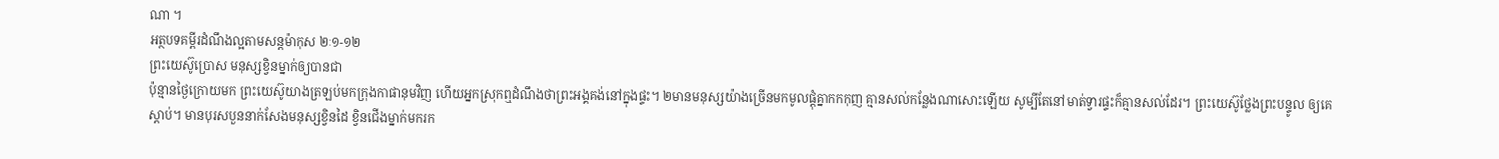ណា ។
អត្ថបទគម្ពីរដំណឹងល្អតាមសន្តម៉ាកុស ២ៈ១-១២
ព្រះយេស៊ូប្រោស មនុស្សខ្វិនម្នាក់ឲ្យបានជា
ប៉ុន្មានថ្ងៃក្រោយមក ព្រះយេស៊ូយាងត្រឡប់មកក្រុងកាផានុមវិញ ហើយអ្នកស្រុកឮដំណឹងថាព្រះអង្គគង់នៅក្នុងផ្ទះ។ ២មានមនុស្សយ៉ាងច្រើនមកមូលផ្តុំគ្នាកកកុញ គ្មានសល់កន្លែងណាសោះឡើយ សូម្បីតែនៅមាត់ទ្វារផ្ទះក៏គ្មានសល់ដែរ។ ព្រះយេស៊ូថ្លែងព្រះបន្ទូល ឲ្យគេស្តាប់។ មានបុរសបួននាក់សែងមនុស្សខ្វិនដៃ ខ្វិនជើងម្នាក់មករក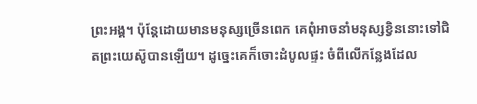ព្រះអង្គ។ ប៉ុន្តែដោយមានមនុស្សច្រើនពេក គេពុំអាចនាំមនុស្សខ្វិននោះទៅជិតព្រះយេស៊ូបានឡើយ។ ដូច្នេះគេក៏ចោះដំបូលផ្ទះ ចំពីលើកន្លែងដែល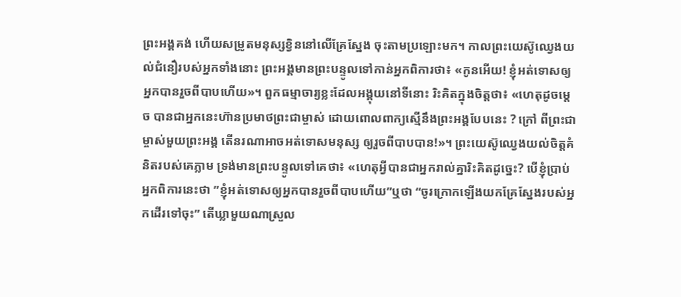ព្រះអង្គគង់ ហើយសម្រូតមនុស្សខ្វិននៅលើគ្រែស្នែង ចុះតាមប្រឡោះមក។ កាលព្រះយេស៊ូឈ្វេងយល់ជំនឿរបស់អ្នកទាំងនោះ ព្រះអង្គមានព្រះបន្ទូលទៅកាន់អ្នកពិការថា៖ «កូនអើយ! ខ្ញុំអត់ទោសឲ្យអ្នកបានរួចពីបាបហើយ»។ ពួកធម្មាចារ្យខ្លះដែលអង្គុយនៅទីនោះ រិះគិតក្នុងចិត្តថា៖ «ហេតុដូចម្តេច បានជាអ្នកនេះហ៊ានប្រមាថព្រះជាម្ចាស់ ដោយពោលពាក្យស្មើនឹងព្រះអង្គបែបនេះ ? ក្រៅ ពីព្រះជាម្ចាស់មួយព្រះអង្គ តើនរណាអាចអត់ទោសមនុស្ស ឲ្យរួចពីបាបបាន!»។ ព្រះយេស៊ូឈ្វេងយល់ចិត្តគំនិតរបស់គេភ្លាម ទ្រង់មានព្រះបន្ទូលទៅគេថា៖ «ហេតុអ្វីបានជាអ្នករាល់គ្នារិះគិតដូច្នេះ? បើខ្ញុំប្រាប់អ្នកពិការនេះថា ”ខ្ញុំអត់ទោសឲ្យអ្នកបានរួចពីបាបហើយ”ឬថា “ចូរក្រោកឡើងយកគ្រែស្នែងរបស់អ្នកដើរទៅចុះ” តើឃ្លាមួយណាស្រួល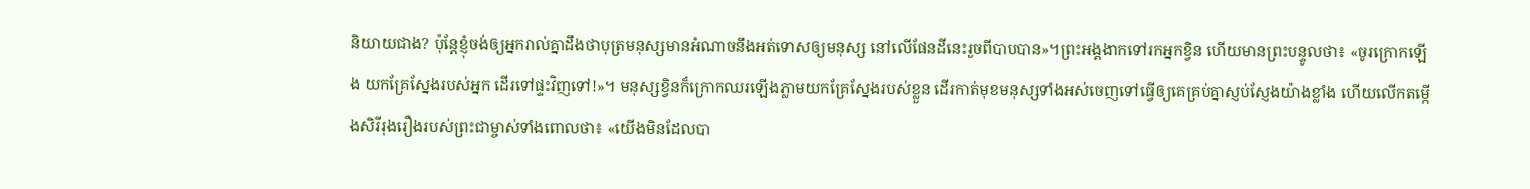និយាយជាង? ប៉ុន្តែខ្ញុំចង់ឲ្យអ្នករាល់គ្នាដឹងថាបុត្រមនុស្សមានអំណាចនឹងអត់ទោសឲ្យមនុស្ស នៅលើផែនដីនេះរួចពីបាបបាន»។ព្រះអង្គងាកទៅរកអ្នកខ្វិន ហើយមានព្រះបន្ទូលថា៖ «ចូរក្រោកឡើង យកគ្រែស្នែងរបស់អ្នក ដើរទៅផ្ទះវិញទៅ!»។ មនុស្សខ្វិនក៏ក្រោកឈរឡើងភ្លាមយកគ្រែស្នែងរបស់ខ្លួន ដើរកាត់មុខមនុស្សទាំងអស់ចេញទៅធ្វើឲ្យគេគ្រប់គ្នាស្ញប់ស្ញែងយ៉ាងខ្លាំង ហើយលើកតម្កើងសិរីរុងរឿងរបស់ព្រះជាម្ចាស់ទាំងពោលថា៖ «យើងមិនដែលបា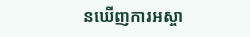នឃើញការអស្ចា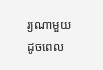រ្យណាមួយ ដូចពេល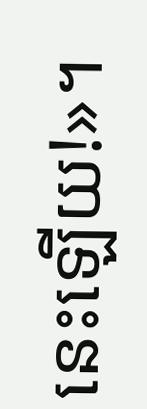នេះឡើយ!»។